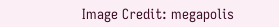Image Credit: megapolis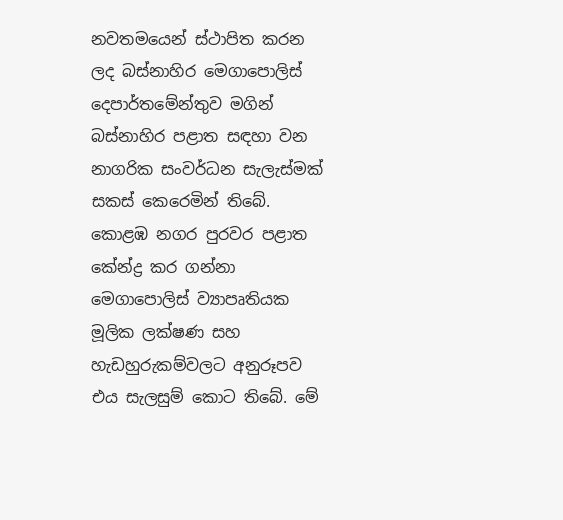නවතමයෙන් ස්ථාපිත කරන ලද බස්නාහිර මෙගාපොලිස් දෙපාර්තමේන්තුව මගින් බස්නාහිර පළාත සඳහා වන නාගරික සංවර්ධන සැලැස්මක් සකස් කෙරෙමින් තිබේ. කොළඹ නගර පුරවර පළාත කේන්ද්‍ර කර ගන්නා මෙගාපොලිස් ව්‍යාපෘතියක මූලික ලක්ෂණ සහ හැඩහුරුකම්වලට අනුරූපව එය සැලසුම් කොට තිබේ. මේ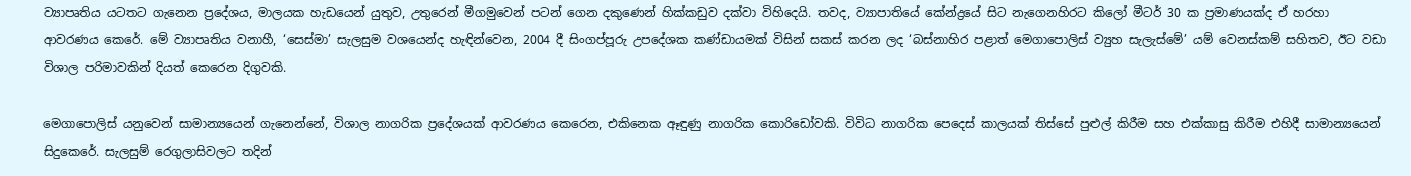ව්‍යාපෘතිය යටතට ගැනෙන ප්‍රදේශය, මාලයක හැඩයෙන් යුතුව, උතුරෙන් මීගමුවෙන් පටන් ගෙන දකුණෙන් හික්කඩුව දක්වා විහිදෙයි. තවද, ව්‍යාපාතියේ කේන්ද්‍රයේ සිට නැගෙනහිරට කිලෝ මීටර් 30 ක ප්‍රමාණයක්ද ඒ හරහා ආවරණය කෙරේ. මේ ව්‍යාපෘතිය වනාහී, ‘සෙස්මා’ සැලසුම වශයෙන්ද හැඳින්වෙන, 2004 දී සිංගප්පූරු උපදේශක කණ්ඩායමක් විසින් සකස් කරන ලද ‘බස්නාහිර පළාත් මෙගාපොලිස් ව්‍යුහ සැලැස්මේ’ යම් වෙනස්කම් සහිතව, ඊට වඩා විශාල පරිමාවකින් දියත් කෙරෙන දිගුවකි.

මෙගාපොලිස් යනුවෙන් සාමාන්‍යයෙන් ගැනෙන්නේ, විශාල නාගරික ප්‍රදේශයක් ආවරණය කෙරෙන, එකිනෙක ඈඳුණු නාගරික කොරිඩෝවකි. විවිධ නාගරික පෙදෙස් කාලයක් තිස්සේ පුළුල් කිරීම සහ එක්කාසු කිරීම එහිදී සාමාන්‍යයෙන් සිදුකෙරේ. සැලසුම් රෙගුලාසිවලට තදින්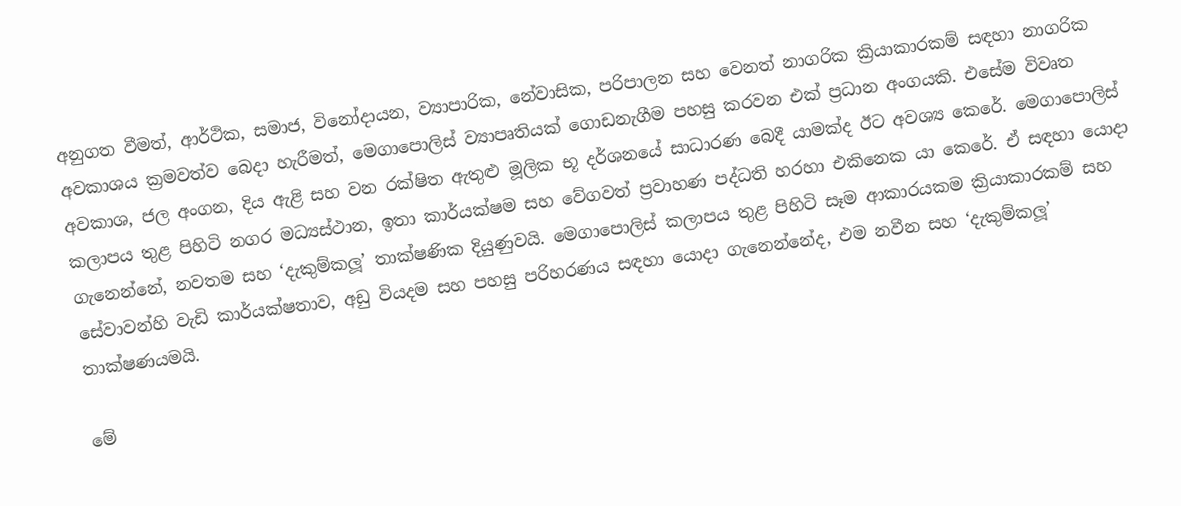අනුගත වීමත්, ආර්ථික, සමාජ, විනෝදායන, ව්‍යාපාරික, නේවාසික, පරිපාලන සහ වෙනත් නාගරික ක්‍රියාකාරකම් සඳහා නාගරික අවකාශය ක්‍රමවත්ව බෙදා හැරීමත්, මෙගාපොලිස් ව්‍යාපෘතියක් ගොඩනැගීම පහසු කරවන එක් ප්‍රධාන අංගයකි. එසේම විවෘත අවකාශ, ජල අංගන, දිය ඇළි සහ වන රක්ෂිත ඇතුළු මූලික භූ දර්ශනයේ සාධාරණ බෙදී යාමක්ද ඊට අවශ්‍ය කෙරේ. මෙගාපොලිස් කලාපය තුළ පිහිටි නගර මධ්‍යස්ථාන, ඉතා කාර්යක්ෂම සහ වේගවත් ප්‍රවාහණ පද්ධති හරහා එකිනෙක යා කෙරේ. ඒ සඳහා යොදා ගැනෙන්නේ, නවතම සහ ‘දැකුම්කලූ’ තාක්ෂණික දියුණුවයි. මෙගාපොලිස් කලාපය තුළ පිහිටි සෑම ආකාරයකම ක්‍රියාකාරකම් සහ සේවාවන්හි වැඩි කාර්යක්ෂතාව, අඩු වියදම සහ පහසු පරිහරණය සඳහා යොදා ගැනෙන්නේද, එම නවීන සහ ‘දැකුම්කලූ’ තාක්ෂණයමයි.

මේ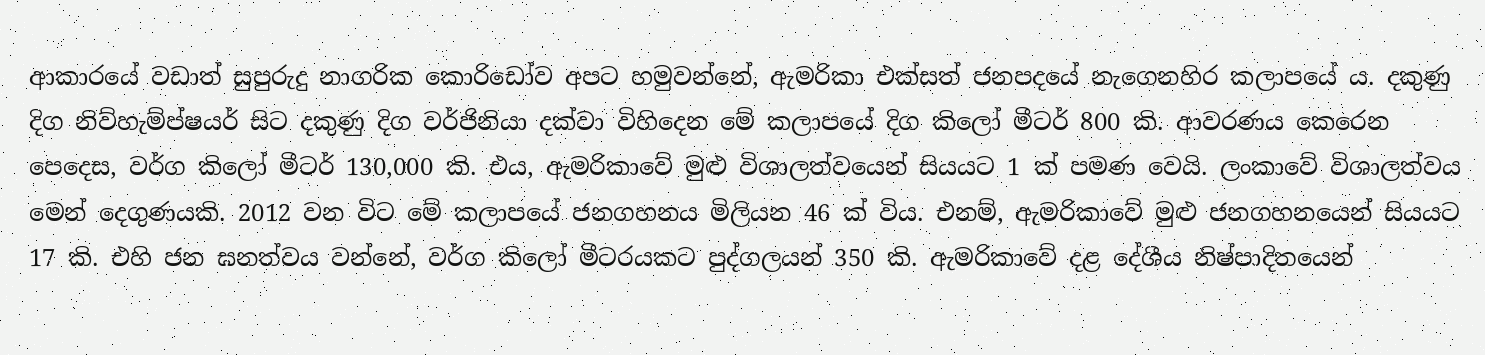ආකාරයේ වඩාත් සුපුරුදු නාගරික කොරිඩෝව අපට හමුවන්නේ, ඇමරිකා එක්සත් ජනපදයේ නැගෙනහිර කලාපයේ ය. දකුණු දිග නිව්හැම්ප්ෂයර් සිට දකුණු දිග වර්ජිනියා දක්වා විහිදෙන මේ කලාපයේ දිග කිලෝ මීටර් 800 කි. ආවරණය කෙරෙන පෙදෙස, වර්ග කිලෝ මීටර් 130,000 කි. එය, ඇමරිකාවේ මුළු විශාලත්වයෙන් සියයට 1 ක් පමණ වෙයි. ලංකාවේ විශාලත්වය මෙන් දෙගුණයකි. 2012 වන විට මේ කලාපයේ ජනගහනය මිලියන 46 ක් විය. එනම්, ඇමරිකාවේ මුළු ජනගහනයෙන් සියයට 17 කි. එහි ජන ඝනත්වය වන්නේ, වර්ග කිලෝ මීටරයකට පුද්ගලයන් 350 කි. ඇමරිකාවේ දළ දේශීය නිෂ්පාදිතයෙන්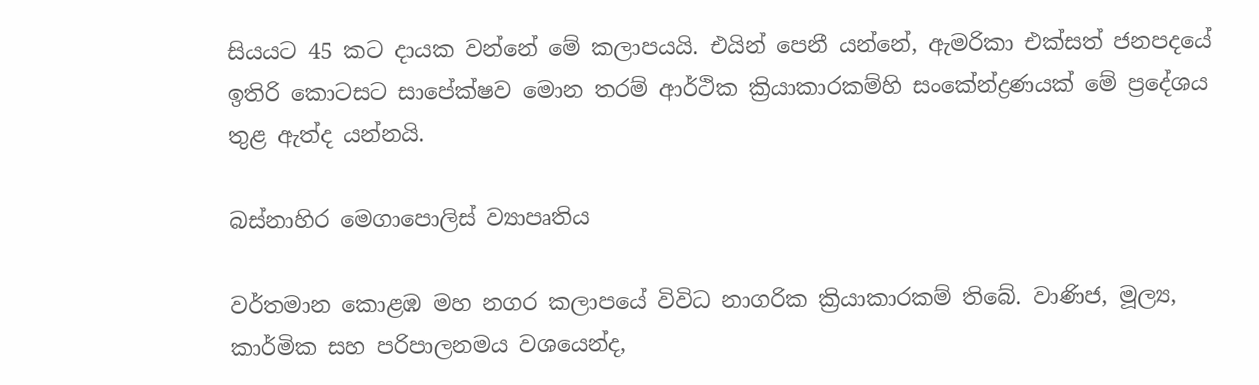සියයට 45 කට දායක වන්නේ මේ කලාපයයි. එයින් පෙනී යන්නේ, ඇමරිකා එක්සත් ජනපදයේ ඉතිරි කොටසට සාපේක්ෂව මොන තරම් ආර්ථික ක්‍රියාකාරකම්හි සංකේන්ද්‍රණයක් මේ ප්‍රදේශය තුළ ඇත්ද යන්නයි.

බස්නාහිර මෙගාපොලිස් ව්‍යාපෘතිය

වර්තමාන කොළඹ මහ නගර කලාපයේ විවිධ නාගරික ක්‍රියාකාරකම් තිබේ. වාණිජ, මූල්‍ය, කාර්මික සහ පරිපාලනමය වශයෙන්ද,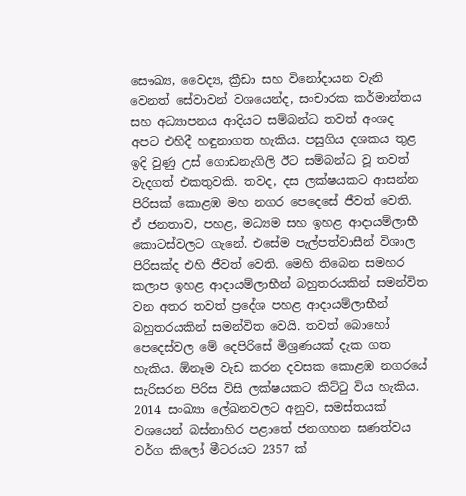සෞඛ්‍ය, වෛද්‍ය, ක්‍රීඩා සහ විනෝදායන වැනි වෙනත් සේවාවන් වශයෙන්ද, සංචාරක කර්මාන්තය සහ අධ්‍යාපනය ආදියට සම්බන්ධ තවත් අංශද අපට එහිදී හඳුනාගත හැකිය. පසුගිය දශකය තුළ ඉදි වුණු උස් ගොඩනැගිලි ඊට සම්බන්ධ වූ තවත් වැදගත් එකතුවකි. තවද, දස ලක්ෂයකට ආසන්න පිරිසක් කොළඹ මහ නගර පෙදෙසේ ජීවත් වෙති. ඒ ජනතාව, පහළ, මධ්‍යම සහ ඉහළ ආදායම්ලාභී කොටස්වලට ගැනේ. එසේම පැල්පත්වාසීන් විශාල පිරිසක්ද එහි ජීවත් වෙති. මෙහි තිබෙන සමහර කලාප ඉහළ ආදායම්ලාභීන් බහුතරයකින් සමන්විත වන අතර තවත් ප්‍රදේශ පහළ ආදායම්ලාභීන් බහුතරයකින් සමන්විත වෙයි. තවත් බොහෝ පෙදෙස්වල මේ දෙපිරිසේ මිශ්‍රණයක් දැක ගත හැකිය. ඕනෑම වැඩ කරන දවසක කොළඹ නගරයේ සැරිසරන පිරිස විසි ලක්ෂයකට කිට්ටු විය හැකිය. 2014 සංඛ්‍යා ලේඛනවලට අනුව, සමස්තයක් වශයෙන් බස්නාහිර පළාතේ ජනගහන ඝණත්වය වර්ග කිලෝ මීටරයට 2357 ක්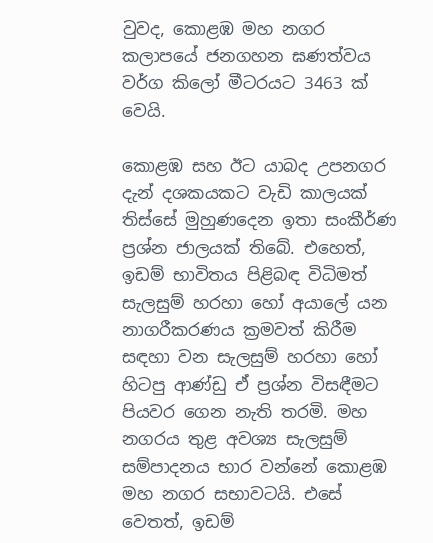වුවද, කොළඹ මහ නගර කලාපයේ ජනගහන ඝණත්වය වර්ග කිලෝ මීටරයට 3463 ක් වෙයි.

කොළඹ සහ ඊට යාබද උපනගර දැන් දශකයකට වැඩි කාලයක් තිස්සේ මුහුණදෙන ඉතා සංකීර්ණ ප්‍රශ්න ජාලයක් තිබේ. එහෙත්, ඉඩම් භාවිතය පිළිබඳ විධිමත් සැලසුම් හරහා හෝ අයාලේ යන නාගරීකරණය ක්‍රමවත් කිරීම සඳහා වන සැලසුම් හරහා හෝ හිටපු ආණ්ඩු ඒ ප්‍රශ්න විසඳීමට පියවර ගෙන නැති තරමි. මහ නගරය තුළ අවශ්‍ය සැලසුම් සම්පාදනය භාර වන්නේ කොළඹ මහ නගර සභාවටයි. එසේ වෙතත්, ඉඩම්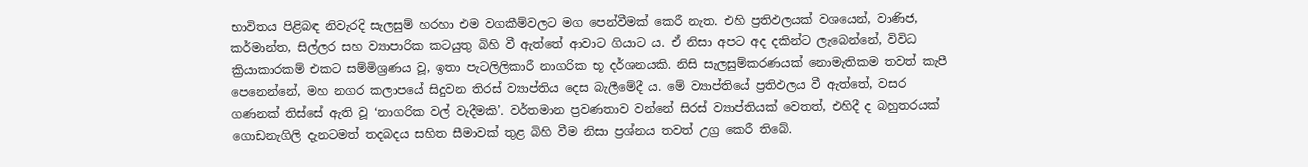භාවිතය පිළිබඳ නිවැරදි සැලසුම් හරහා එම වගකීම්වලට මග පෙන්වීමක් කෙරී නැත. එහි ප්‍රතිඵලයක් වශයෙන්, වාණිජ, කර්මාන්ත, සිල්ලර සහ ව්‍යාපාරික කටයුතු බිහි වී ඇත්තේ ආවාට ගියාට ය. ඒ නිසා අපට අද දකින්ට ලැබෙන්නේ, විවිධ ක්‍රියාකාරකම් එකට සම්මිශ්‍රණය වූ, ඉතා පැටලිලිකාරී නාගරික භූ දර්ශනයකි. නිසි සැලසුම්කරණයක් නොමැතිකම තවත් කැපී පෙනෙන්නේ, මහ නගර කලාපයේ සිදුවන තිරස් ව්‍යාප්තිය දෙස බැලීමේදී ය. මේ ව්‍යාප්තියේ ප්‍රතිඵලය වී ඇත්තේ, වසර ගණනක් තිස්සේ ඇති වූ ‘නාගරික වල් වැදීමකි’. වර්තමාන ප්‍රවණතාව වන්නේ සිරස් ව්‍යාප්තියක් වෙතත්, එහිදී ද බහුතරයක් ගොඩනැගිලි දැනටමත් තදබදය සහිත සීමාවක් තුළ බිහි වීම නිසා ප්‍රශ්නය තවත් උග්‍ර කෙරී තිබේ.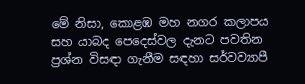මේ නිසා, කොළඹ මහ නගර කලාපය සහ යාබද පෙදෙස්වල දැනට පවතින ප්‍රශ්න විසඳා ගැනීම සඳහා සර්වව්‍යාපී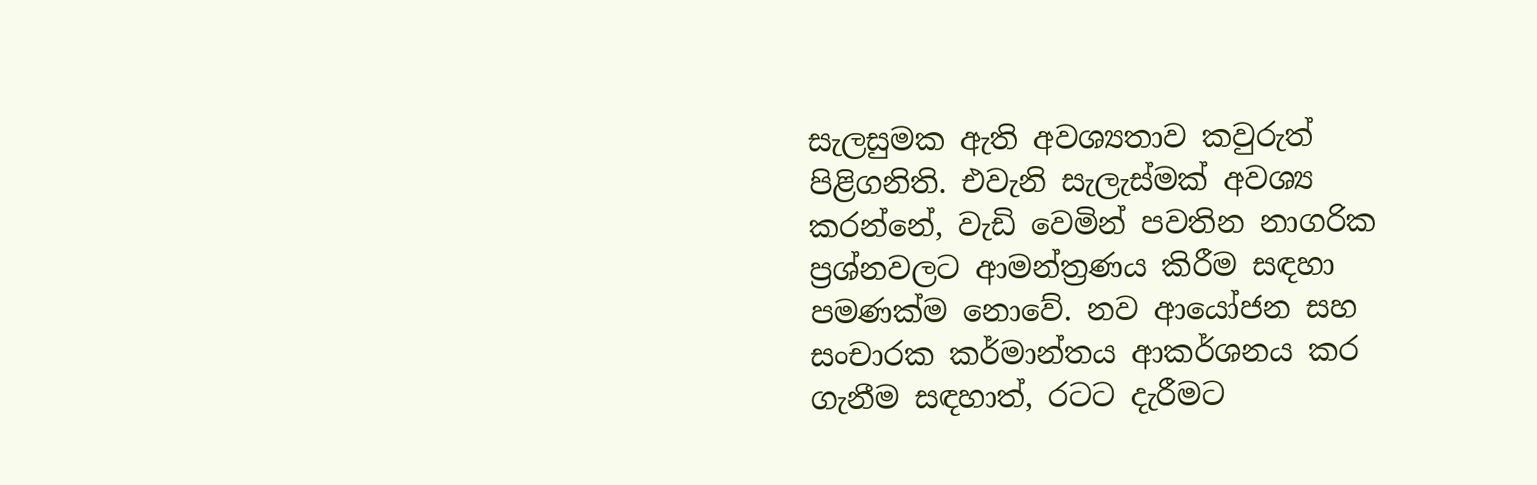සැලසුමක ඇති අවශ්‍යතාව කවුරුත් පිළිගනිති. එවැනි සැලැස්මක් අවශ්‍ය කරන්නේ, වැඩි වෙමින් පවතින නාගරික ප්‍රශ්නවලට ආමන්ත්‍රණය කිරීම සඳහා පමණක්ම නොවේ. නව ආයෝජන සහ සංචාරක කර්මාන්තය ආකර්ශනය කර ගැනීම සඳහාත්, රටට දැරීමට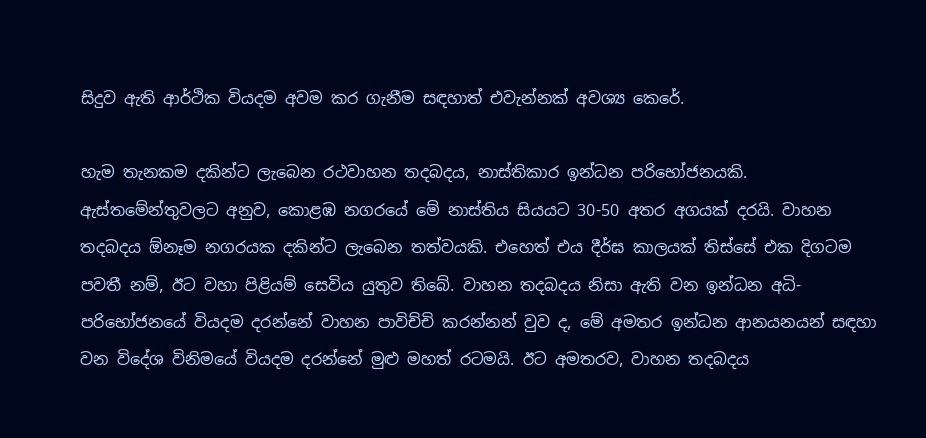සිදුව ඇති ආර්ථික වියදම අවම කර ගැනීම සඳහාත් එවැන්නක් අවශ්‍ය කෙරේ.

හැම තැනකම දකින්ට ලැබෙන රථවාහන තදබදය, නාස්තිකාර ඉන්ධන පරිභෝජනයකි. ඇස්තමේන්තුවලට අනුව, කොළඹ නගරයේ මේ නාස්තිය සියයට 30-50 අතර අගයක් දරයි. වාහන තදබදය ඕනෑම නගරයක දකින්ට ලැබෙන තත්වයකි. එහෙත් එය දීර්ඝ කාලයක් තිස්සේ එක දිගටම පවතී නම්, ඊට වහා පිළියම් සෙවිය යුතුව තිබේ. වාහන තදබදය නිසා ඇති වන ඉන්ධන අධි-පරිභෝජනයේ වියදම දරන්නේ වාහන පාවිච්චි කරන්නන් වුව ද, මේ අමතර ඉන්ධන ආනයනයන් සඳහා වන විදේශ විනිමයේ වියදම දරන්නේ මුළු මහත් රටමයි. ඊට අමතරව, වාහන තදබදය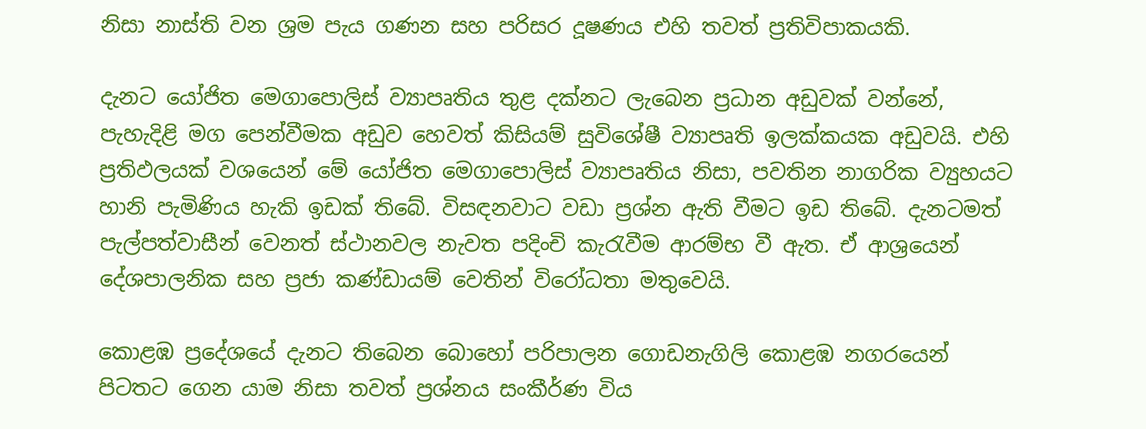නිසා නාස්ති වන ශ්‍රම පැය ගණන සහ පරිසර දූෂණය එහි තවත් ප්‍රතිවිපාකයකි.

දැනට යෝජිත මෙගාපොලිස් ව්‍යාපෘතිය තුළ දක්නට ලැබෙන ප්‍රධාන අඩුවක් වන්නේ, පැහැදිළි මග පෙන්වීමක අඩුව හෙවත් කිසියම් සුවිශේෂී ව්‍යාපෘති ඉලක්කයක අඩුවයි. එහි ප්‍රතිඵලයක් වශයෙන් මේ යෝජිත මෙගාපොලිස් ව්‍යාපෘතිය නිසා, පවතින නාගරික ව්‍යුහයට හානි පැමිණිය හැකි ඉඩක් තිබේ. විසඳනවාට වඩා ප්‍රශ්න ඇති වීමට ඉඩ තිබේ. දැනටමත් පැල්පත්වාසීන් වෙනත් ස්ථානවල නැවත පදිංචි කැරැවීම ආරම්භ වී ඇත. ඒ ආශ්‍රයෙන් දේශපාලනික සහ ප්‍රජා කණ්ඩායම් වෙතින් විරෝධතා මතුවෙයි.

කොළඹ ප්‍රදේශයේ දැනට තිබෙන බොහෝ පරිපාලන ගොඩනැගිලි කොළඹ නගරයෙන් පිටතට ගෙන යාම නිසා තවත් ප්‍රශ්නය සංකීර්ණ විය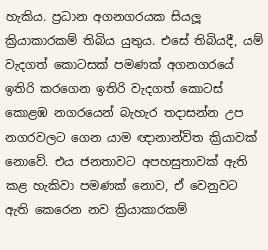හැකිය. ප්‍රධාන අගනගරයක සියලූ ක්‍රියාකාරකම් තිබිය යුතුය. එසේ තිබියදී, යම් වැදගත් කොටසක් පමණක් අගනගරයේ ඉතිරි කරගෙන ඉතිරි වැදගත් කොටස් කොළඹ නගරයෙන් බැහැර තදාසන්න උප නගරවලට ගෙන යාම ඥානාන්විත ක්‍රියාවක් නොවේ. එය ජනතාවට අපහසුතාවක් ඇති කළ හැකිවා පමණක් නොව, ඒ වෙනුවට ඇති කෙරෙන නව ක්‍රියාකාරකම්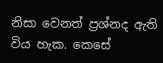නිසා වෙනත් ප්‍රශ්නද ඇති විය හැක. කෙසේ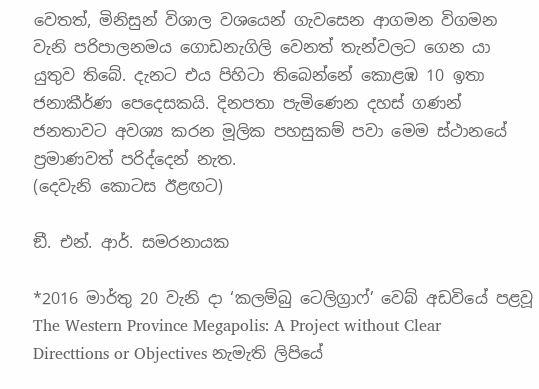වෙතත්, මිනිසුන් විශාල වශයෙන් ගැවසෙන ආගමන විගමන වැනි පරිපාලනමය ගොඩනැගිලි වෙනත් තැන්වලට ගෙන යා යුතුව තිබේ. දැනට එය පිහිටා තිබෙන්නේ කොළඹ 10 ඉතා ජනාකීර්ණ පෙදෙසකයි. දිනපතා පැමිණෙන දහස් ගණන් ජනතාවට අවශ්‍ය කරන මූලික පහසුකම් පවා මෙම ස්ථානයේ ප්‍රමාණවත් පරිද්දෙන් නැත.
(දෙවැනි කොටස ඊළඟට)

ඞී. එන්. ආර්. සමරනායක

*2016 මාර්තු 20 වැනි දා ‘කලම්බු ටෙලිග්‍රාෆ්’ වෙබ් අඩවියේ පළවූ The Western Province Megapolis: A Project without Clear Directtions or Objectives නැමැති ලිපියේ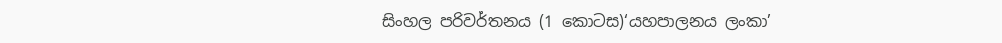සිංහල පරිවර්තනය (1 කොටස)‘යහපාලනය ලංකා’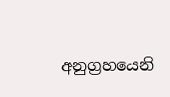අනුග්‍රහයෙනි